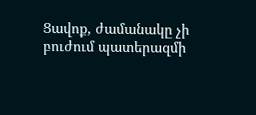Ցավոք, ժամանակը չի բուժում պատերազմի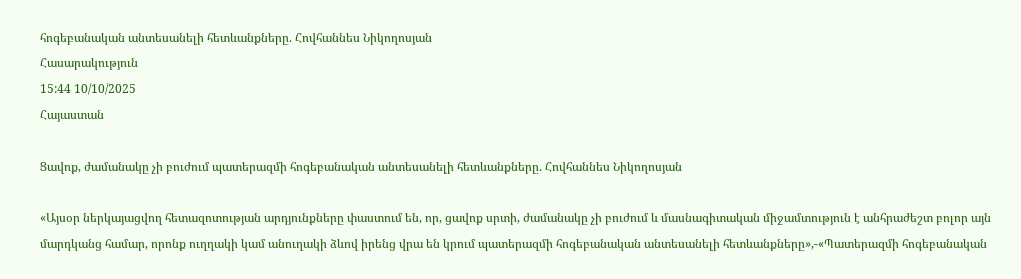հոգեբանական անտեսանելի հետևանքները. Հովհաննես Նիկողոսյան
Հասարակություն
15:44 10/10/2025
Հայաստան

Ցավոք, ժամանակը չի բուժում պատերազմի հոգեբանական անտեսանելի հետևանքները. Հովհաննես Նիկողոսյան

«Այսօր ներկայացվող հետազոտության արդյունքները փաստում են, որ, ցավոք սրտի, ժամանակը չի բուժում և մասնագիտական միջամտություն է անհրաժեշտ բոլոր այն մարդկանց համար, որոնք ուղղակի կամ անուղակի ձևով իրենց վրա են կրում պատերազմի հոգեբանական անտեսանելի հետևանքները»,-«Պատերազմի հոգեբանական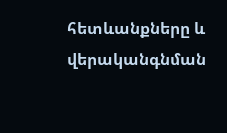հետևանքները և վերականգնման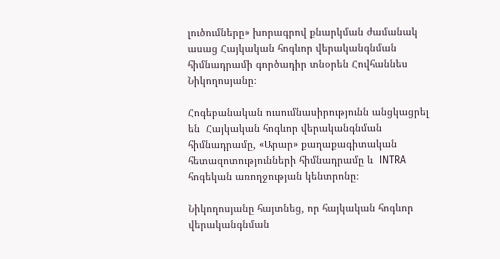լուծումները» խորագրով քնարկման ժամանակ ասաց Հայկական հոգևոր վերականգնման հիմնադրամի գործադիր տնօրեն Հովհաննես Նիկողոսյանը։

Հոգեբանական ուսումնասիրությունն անցկացրել են  Հայկական հոգևոր վերականգնման հիմնադրամը, «Արար» քաղաքագիտական հետազոտությունների հիմնադրամը և  INTRA հոգեկան առողջության կենտրոնը։

Նիկողոսյանը հայտնեց, որ հայկական հոգևոր վերականգնման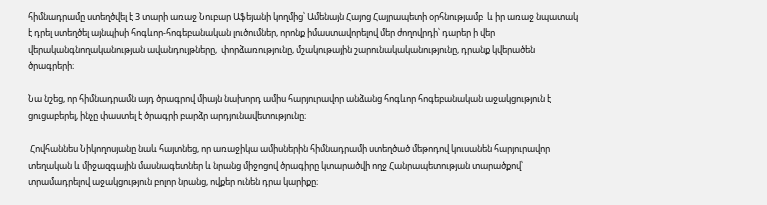հիմնադրամը ստեղծվել է 3 տարի առաջ Նուբար Աֆեյանի կողմից՝ Ամենայն Հայոց Հայրապետի օրհնությամբ  և իր առաջ նպատակ է դրել ստեղծել այնպիսի հոգևոր-հոգեբանական լուծումներ, որոնք իմաստավորելով մեր ժողովրդի՝ դարեր ի վեր վերականգնողականության ավանդույթները,  փորձառությունը, մշակութային շարունակականությունը, դրանք կվերածեն ծրագրերի։

Նա նշեց, որ հիմնադրամն այդ ծրագրով միայն նախորդ ամիս հարյուրավոր անձանց հոգևոր հոգեբանական աջակցություն է ցուցաբերել, ինչը փաստել է ծրագրի բարձր արդյունավետությունը։

 Հովհաննես Նիկողոսյանը նաև հայտնեց, որ առաջիկա ամիսներին հիմնադրամի ստեղծած մեթոդով կուսանեն հարյուրավոր տեղական և միջազգային մասնագետներ և նրանց միջոցով ծրագիրը կտարածվի ողջ Հանրապետության տարածքով՝ տրամադրելով աջակցություն բոլոր նրանց, ովքեր ունեն դրա կարիքը։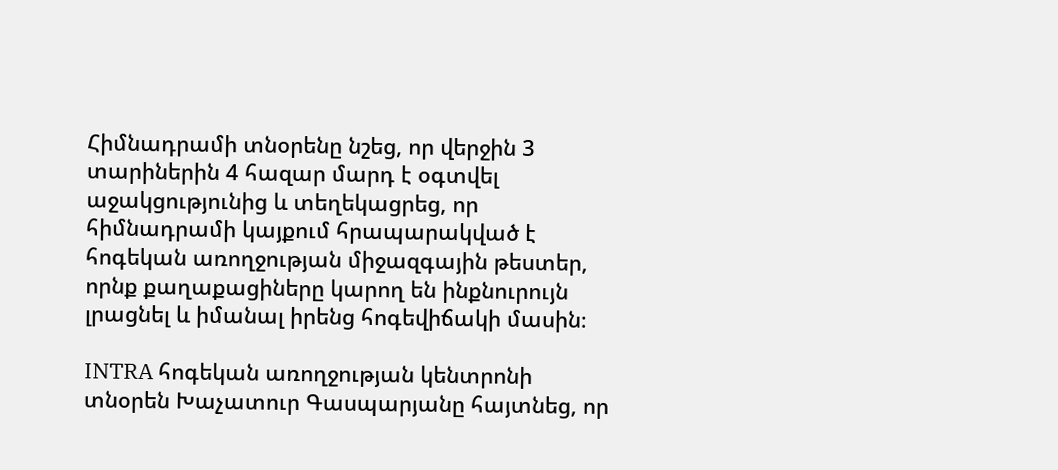Հիմնադրամի տնօրենը նշեց, որ վերջին 3 տարիներին 4 հազար մարդ է օգտվել աջակցությունից և տեղեկացրեց, որ հիմնադրամի կայքում հրապարակված է հոգեկան առողջության միջազգային թեստեր, որնք քաղաքացիները կարող են ինքնուրույն լրացնել և իմանալ իրենց հոգեվիճակի մասին։

INTRA հոգեկան առողջության կենտրոնի տնօրեն Խաչատուր Գասպարյանը հայտնեց, որ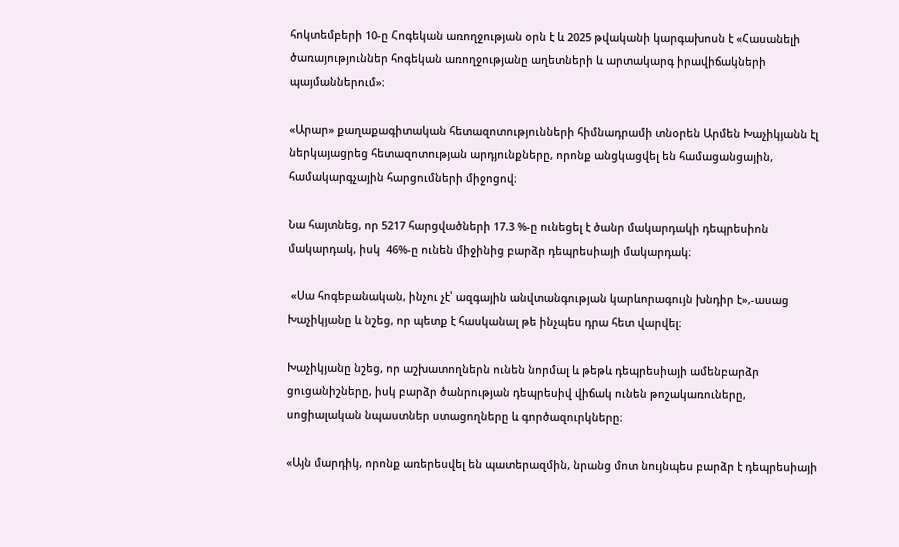հոկտեմբերի 10-ը Հոգեկան առողջության օրն է և 2025 թվականի կարգախոսն է «Հասանելի ծառայություններ հոգեկան առողջությանը աղետների և արտակարգ իրավիճակների պայմաններում»։

«Արար» քաղաքագիտական հետազոտությունների հիմնադրամի տնօրեն Արմեն Խաչիկյանն էլ  ներկայացրեց հետազոտության արդյունքները, որոնք անցկացվել են համացանցային, համակարգչային հարցումների միջոցով։

Նա հայտնեց, որ 5217 հարցվածների 17.3 %-ը ունեցել է ծանր մակարդակի դեպրեսիոն մակարդակ, իսկ  46%-ը ունեն միջինից բարձր դեպրեսիայի մակարդակ։

 «Սա հոգեբանական, ինչու չէ՝ ազգային անվտանգության կարևորագույն խնդիր է»,-ասաց Խաչիկյանը և նշեց, որ պետք է հասկանալ թե ինչպես դրա հետ վարվել։

Խաչիկյանը նշեց, որ աշխատողներն ունեն նորմալ և թեթև դեպրեսիայի ամենբարձր ցուցանիշները, իսկ բարձր ծանրության դեպրեսիվ վիճակ ունեն թոշակառուները, սոցիալական նպաստներ ստացողները և գործազուրկները։

«Այն մարդիկ, որոնք առերեսվել են պատերազմին, նրանց մոտ նույնպես բարձր է դեպրեսիայի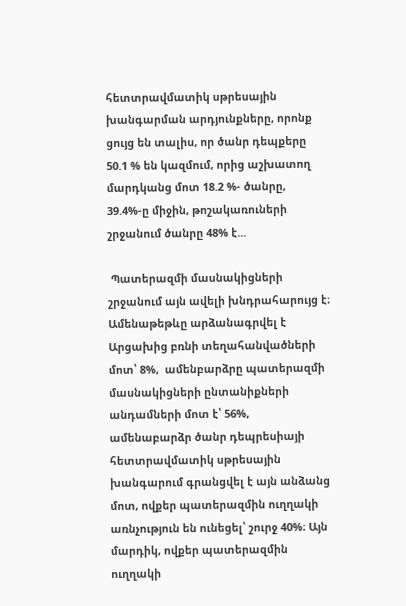հետտրավմատիկ սթրեսային խանգարման արդյունքները, որոնք ցույց են տալիս, որ ծանր դեպքերը 50.1 % են կազմում, որից աշխատող մարդկանց մոտ 18.2 %- ծանրը, 39.4%-ը միջին, թոշակառուների շրջանում ծանրը 48% է...

 Պատերազմի մասնակիցների շրջանում այն ավելի խնդրահարույց է։ Ամենաթեթևը արձանագրվել է Արցախից բռնի տեղահանվածների մոտ՝ 8%,  ամենբարձրը պատերազմի մասնակիցների ընտանիքների անդամների մոտ է՝ 56%, ամենաբարձր ծանր դեպրեսիայի հետտրավմատիկ սթրեսային խանգարում գրանցվել է այն անձանց մոտ, ովքեր պատերազմին ուղղակի առնչություն են ունեցել՝ շուրջ 40%։ Այն մարդիկ, ովքեր պատերազմին ուղղակի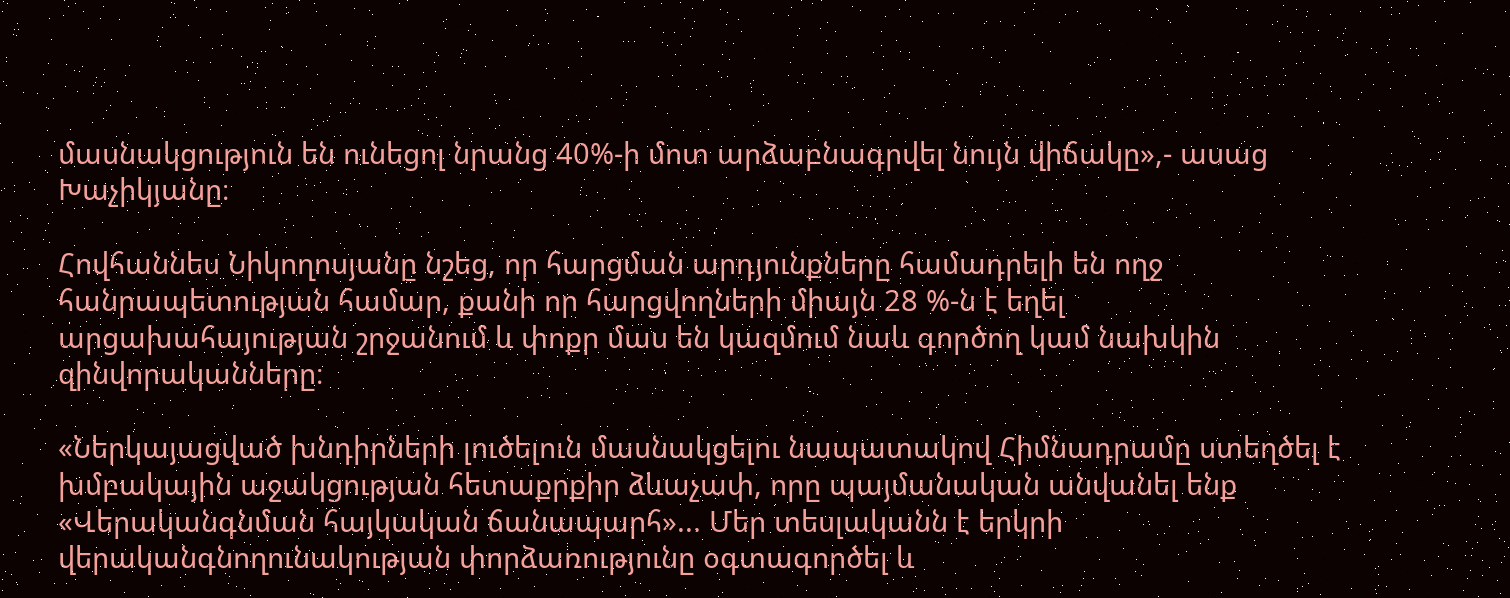մասնակցություն են ունեցոլ նրանց 40%-ի մոտ արձաբնագրվել նույն վիճակը»,- ասաց Խաչիկյանը։

Հովհաննես Նիկողոսյանը նշեց, որ հարցման արդյունքները համադրելի են ողջ հանրապետության համար, քանի որ հարցվողների միայն 28 %-ն է եղել արցախահայության շրջանում և փոքր մաս են կազմում նաև գործող կամ նախկին զինվորականները։

«Ներկայացված խնդիրների լուծելուն մասնակցելու նապատակով Հիմնադրամը ստեղծել է խմբակային աջակցության հետաքրքիր ձևաչափ, որը պայմանական անվանել ենք «Վերականգնման հայկական ճանապարհ»... Մեր տեսլականն է երկրի վերականգնողունակության փորձառությունը օգտագործել և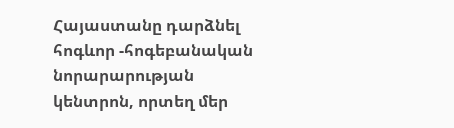Հայաստանը դարձնել հոգևոր -հոգեբանական նորարարության կենտրոն, որտեղ մեր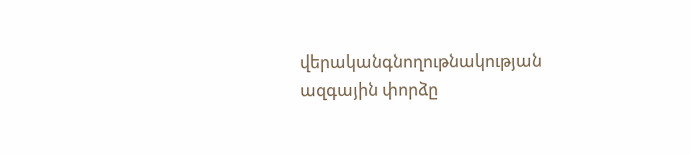վերականգնողութնակության ազգային փորձը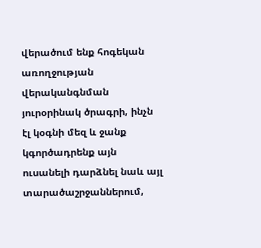վերածում ենք հոգեկան առողջության վերականգնման յուրօրինակ ծրագրի, ինչն էլ կօգնի մեզ և ջանք կգործադրենք այն ուսանելի դարձնել նաև այլ տարածաշրջաններում,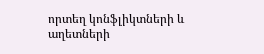որտեղ կոնֆլիկտների և աղետների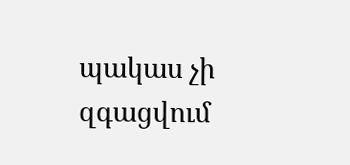պակաս չի զգացվում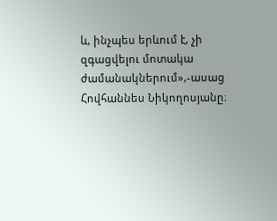և, ինչպես երևում է, չի զգացվելու մոտակա ժամանակներում»,-ասաց Հովհաննես Նիկողոսյանը։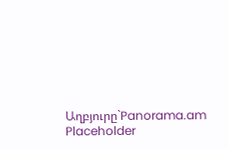Աղբյուրը`Panorama.am
Placeholder